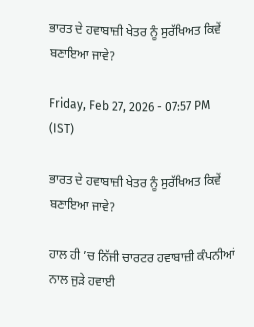ਭਾਰਤ ਦੇ ਹਵਾਬਾਜ਼ੀ ਖੇਤਰ ਨੂੰ ਸੁਰੱਖਿਅਤ ਕਿਵੇਂ ਬਣਾਇਆ ਜਾਵੇ?

Friday, Feb 27, 2026 - 07:57 PM (IST)

ਭਾਰਤ ਦੇ ਹਵਾਬਾਜ਼ੀ ਖੇਤਰ ਨੂੰ ਸੁਰੱਖਿਅਤ ਕਿਵੇਂ ਬਣਾਇਆ ਜਾਵੇ?

ਹਾਲ ਹੀ ’ਚ ਨਿੱਜੀ ਚਾਰਟਰ ਹਵਾਬਾਜ਼ੀ ਕੰਪਨੀਆਂ ਨਾਲ ਜੁੜੇ ਹਵਾਈ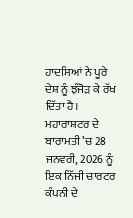ਹਾਦਸਿਆਂ ਨੇ ਪੂਰੇ ਦੇਸ਼ ਨੂੰ ਝੰਜੋੜ ਕੇ ਰੱਖ ਦਿੱਤਾ ਹੈ। ਮਹਾਰਾਸ਼ਟਰ ਦੇ ਬਾਰਾਮਤੀ ’ਚ 28 ਜਨਵਰੀ, 2026 ਨੂੰ ਇਕ ਨਿੱਜੀ ਚਾਰਟਰ ਕੰਪਨੀ ਦੇ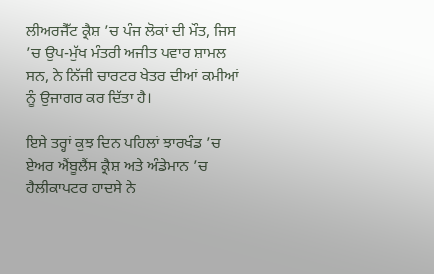ਲੀਅਰਜੈੱਟ ਕ੍ਰੈਸ਼ ’ਚ ਪੰਜ ਲੋਕਾਂ ਦੀ ਮੌਤ, ਜਿਸ ’ਚ ਉਪ-ਮੁੱਖ ਮੰਤਰੀ ਅਜੀਤ ਪਵਾਰ ਸ਼ਾਮਲ ਸਨ, ਨੇ ਨਿੱਜੀ ਚਾਰਟਰ ਖੇਤਰ ਦੀਆਂ ਕਮੀਆਂ ਨੂੰ ਉਜਾਗਰ ਕਰ ਦਿੱਤਾ ਹੈ।

ਇਸੇ ਤਰ੍ਹਾਂ ਕੁਝ ਦਿਨ ਪਹਿਲਾਂ ਝਾਰਖੰਡ ’ਚ ਏਅਰ ਐਂਬੂਲੈਂਸ ਕ੍ਰੈਸ਼ ਅਤੇ ਅੰਡੇਮਾਨ ’ਚ ਹੈਲੀਕਾਪਟਰ ਹਾਦਸੇ ਨੇ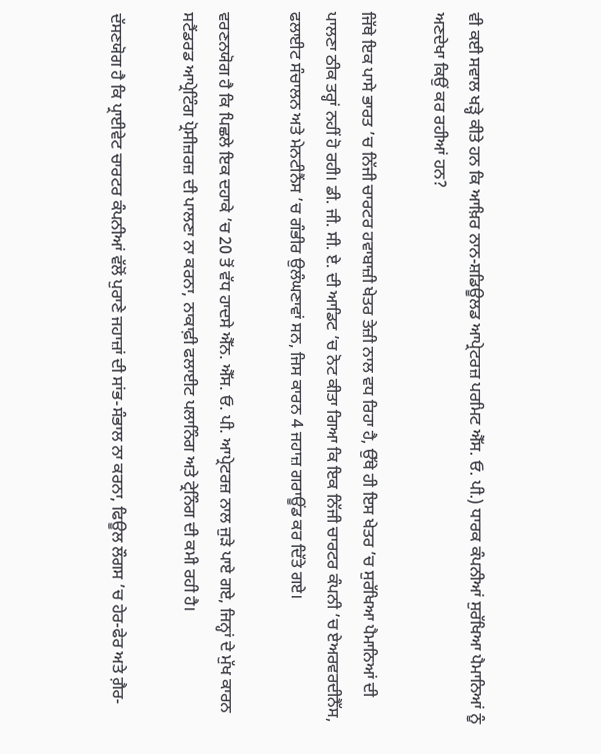ਵੀ ਕਈ ਸਵਾਲ ਖੜ੍ਹੇ ਕੀਤੇ ਹਨ ਕਿ ਆਖ਼ਿਰ ਨਾਨ-ਸ਼ਡਿਊਲਡ ਆਪ੍ਰੇਟਰਜ਼ ਪਰਮਿਟ ਐੱਸ. ਓ. ਪੀ.) ਧਾਰਕ ਕੰਪਨੀਆਂ ਸੁਰੱਖਿਆ ਪੈਮਾਨਿਆਂ ਨੂੰ ਅਣਦੇਖਾ ਕਿਉਂ ਕਰ ਰਹੀਆਂ ਹਨ?

ਜਿੱਥੇ ਇਕ ਪਾਸੇ ਭਾਰਤ ’ਚ ਨਿੱਜੀ ਚਾਰਟਰ ਹਵਾਬਾਜ਼ੀ ਖੇਤਰ ਤੇਜ਼ੀ ਨਾਲ ਵਧ ਰਿਹਾ ਹੈ, ਉੱਥੇ ਹੀ ਇਸ ਖੇਤਰ ’ਚ ਸੁਰੱਖਿਆ ਪੈਮਾਨਿਆਂ ਦੀ ਪਾਲਣਾ ਠੀਕ ਤਰ੍ਹਾਂ ਨਹੀਂ ਹੋ ਰਹੀ। ਡੀ. ਜੀ. ਸੀ. ਏ. ਦੀ ਆਡਿਟ ’ਚ ਨੋਟ ਕੀਤਾ ਗਿਆ ਕਿ ਇਕ ਨਿੱਜੀ ਚਾਰਟਰ ਕੰਪਨੀ ’ਚ ਏਅਰਵਰਦੀਨੈੱਸ, ਫਲਾਈਟ ਸੰਚਾਲਨ ਅਤੇ ਮੇਨਟੀਨੈਂਸ ’ਚ ਗੰਭੀਰ ਉਲੰਘਣਾਵਾਂ ਸਨ, ਜਿਸ ਕਾਰਨ 4 ਜਹਾਜ਼ ਗਰਾਊਂਡ ਕਰ ਦਿੱਤੇ ਗਏ।

ਵਰਣਨਯੋਗ ਹੈ ਕਿ ਪਿਛਲੇ ਇਕ ਦਹਾਕੇ ’ਚ 20 ਤੋਂ ਵੱਧ ਹਾਦਸੇ ਐੱਨ. ਐੱਸ. ਓ. ਪੀ. ਆਪ੍ਰੇਟਰਜ਼ ਨਾਲ ਜੁੜੇ ਪਾਏ ਗਏ, ਜਿਨ੍ਹਾਂ ਦੇ ਮੁੱਖ ਕਾਰਨ ਸਟੈਂਡਰਡ ਆਪ੍ਰੇਟਿੰਗ ਪ੍ਰੋਸੀਜ਼ਰਜ਼ ਦੀ ਪਾਲਣਾ ਨਾ ਕਰਨਾ, ਨਾਕਾਫ਼ੀ ਫਲਾਈਟ ਪਲਾਨਿੰਗ ਅਤੇ ਟ੍ਰੇਨਿੰਗ ਦੀ ਕਮੀ ਰਹੀ ਹੈ।

ਦੱਸਣਯੋਗ ਹੈ ਕਿ ਪ੍ਰਾਈਵੇਟ ਚਾਰਟਰ ਕੰਪਨੀਆਂ ਵੱਲੋਂ ਪੁਰਾਣੇ ਜਹਾਜ਼ਾਂ ਦੀ ਸਾਂਭ-ਸੰਭਾਲ ਨਾ ਕਰਨਾ, ਫਿਊਲ ਲੌਗਸ ’ਚ ਹੇਰ-ਫੇਰ ਅਤੇ ਗ਼ੈਰ-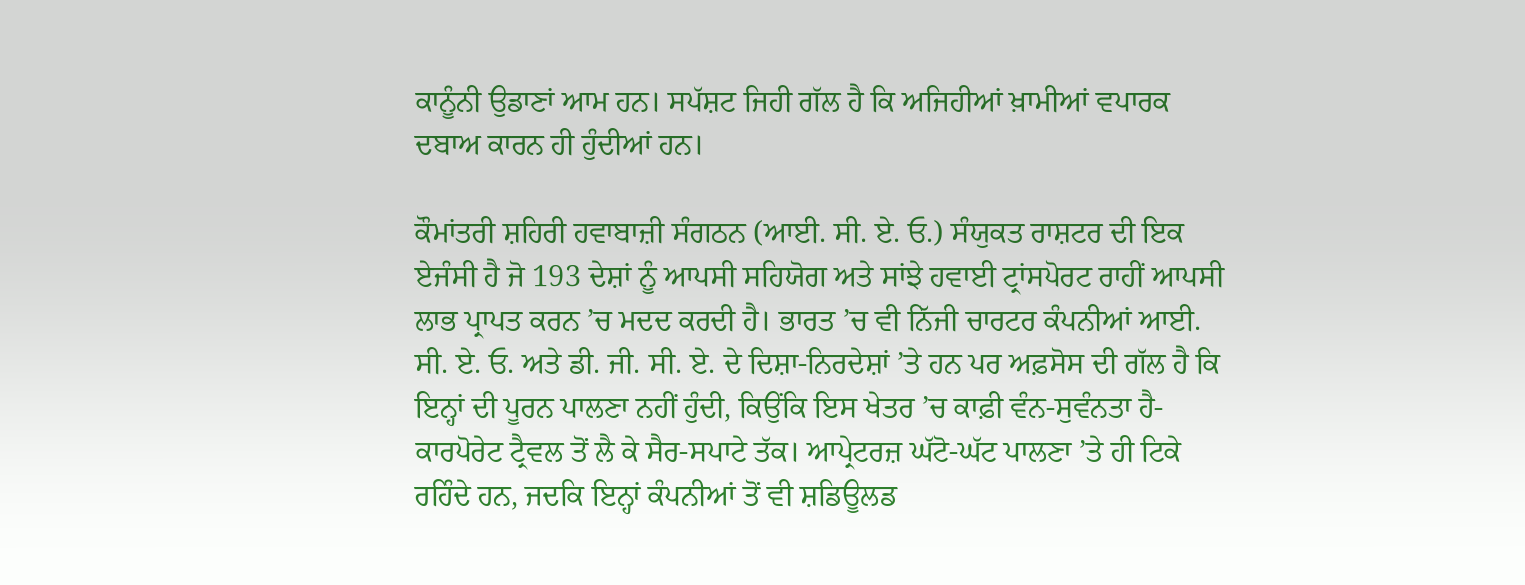ਕਾਨੂੰਨੀ ਉਡਾਣਾਂ ਆਮ ਹਨ। ਸਪੱਸ਼ਟ ਜਿਹੀ ਗੱਲ ਹੈ ਕਿ ਅਜਿਹੀਆਂ ਖ਼ਾਮੀਆਂ ਵਪਾਰਕ ਦਬਾਅ ਕਾਰਨ ਹੀ ਹੁੰਦੀਆਂ ਹਨ।

ਕੌਮਾਂਤਰੀ ਸ਼ਹਿਰੀ ਹਵਾਬਾਜ਼ੀ ਸੰਗਠਨ (ਆਈ. ਸੀ. ਏ. ਓ.) ਸੰਯੁਕਤ ਰਾਸ਼ਟਰ ਦੀ ਇਕ ਏਜੰਸੀ ਹੈ ਜੋ 193 ਦੇਸ਼ਾਂ ਨੂੰ ਆਪਸੀ ਸਹਿਯੋਗ ਅਤੇ ਸਾਂਝੇ ਹਵਾਈ ਟ੍ਰਾਂਸਪੋਰਟ ਰਾਹੀਂ ਆਪਸੀ ਲਾਭ ਪ੍ਰਾਪਤ ਕਰਨ ’ਚ ਮਦਦ ਕਰਦੀ ਹੈ। ਭਾਰਤ ’ਚ ਵੀ ਨਿੱਜੀ ਚਾਰਟਰ ਕੰਪਨੀਆਂ ਆਈ. ਸੀ. ਏ. ਓ. ਅਤੇ ਡੀ. ਜੀ. ਸੀ. ਏ. ਦੇ ਦਿਸ਼ਾ-ਨਿਰਦੇਸ਼ਾਂ ’ਤੇ ਹਨ ਪਰ ਅਫ਼ਸੋਸ ਦੀ ਗੱਲ ਹੈ ਕਿ ਇਨ੍ਹਾਂ ਦੀ ਪੂਰਨ ਪਾਲਣਾ ਨਹੀਂ ਹੁੰਦੀ, ਕਿਉਂਕਿ ਇਸ ਖੇਤਰ ’ਚ ਕਾਫ਼ੀ ਵੰਨ-ਸੁਵੰਨਤਾ ਹੈ-ਕਾਰਪੋਰੇਟ ਟ੍ਰੈਵਲ ਤੋਂ ਲੈ ਕੇ ਸੈਰ-ਸਪਾਟੇ ਤੱਕ। ਆਪ੍ਰੇਟਰਜ਼ ਘੱਟੋ-ਘੱਟ ਪਾਲਣਾ ’ਤੇ ਹੀ ਟਿਕੇ ਰਹਿੰਦੇ ਹਨ, ਜਦਕਿ ਇਨ੍ਹਾਂ ਕੰਪਨੀਆਂ ਤੋਂ ਵੀ ਸ਼ਡਿਊਲਡ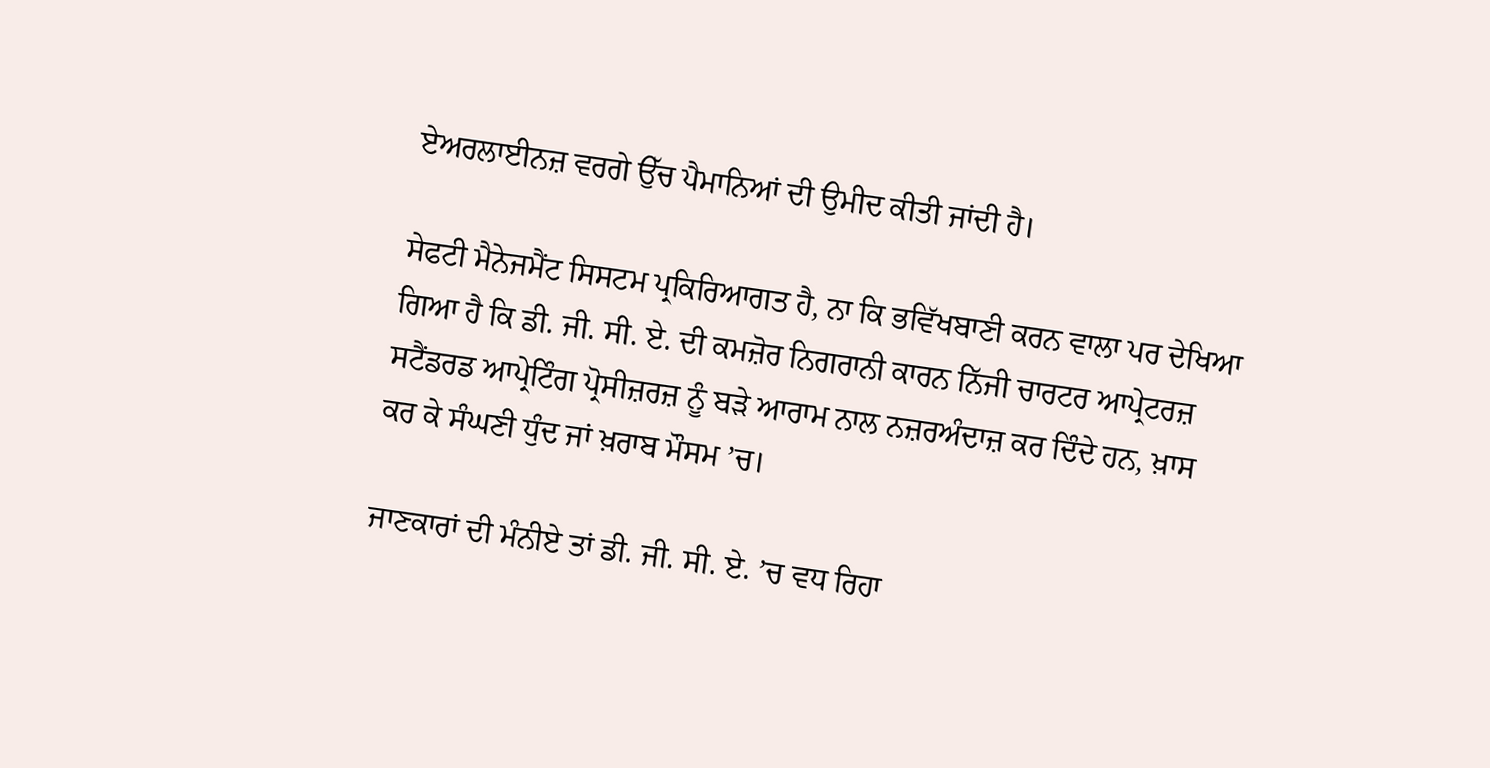ਏਅਰਲਾਈਨਜ਼ ਵਰਗੇ ਉੱਚ ਪੈਮਾਨਿਆਂ ਦੀ ਉਮੀਦ ਕੀਤੀ ਜਾਂਦੀ ਹੈ।

ਸੇਫਟੀ ਮੈਨੇਜਮੈਂਟ ਸਿਸਟਮ ਪ੍ਰਕਿਰਿਆਗਤ ਹੈ, ਨਾ ਕਿ ਭਵਿੱਖਬਾਣੀ ਕਰਨ ਵਾਲਾ ਪਰ ਦੇਖਿਆ ਗਿਆ ਹੈ ਕਿ ਡੀ. ਜੀ. ਸੀ. ਏ. ਦੀ ਕਮਜ਼ੋਰ ਨਿਗਰਾਨੀ ਕਾਰਨ ਨਿੱਜੀ ਚਾਰਟਰ ਆਪ੍ਰੇਟਰਜ਼ ਸਟੈਂਡਰਡ ਆਪ੍ਰੇਟਿੰਗ ਪ੍ਰੋਸੀਜ਼ਰਜ਼ ਨੂੰ ਬੜੇ ਆਰਾਮ ਨਾਲ ਨਜ਼ਰਅੰਦਾਜ਼ ਕਰ ਦਿੰਦੇ ਹਨ, ਖ਼ਾਸ ਕਰ ਕੇ ਸੰਘਣੀ ਧੁੰਦ ਜਾਂ ਖ਼ਰਾਬ ਮੌਸਮ ’ਚ।

ਜਾਣਕਾਰਾਂ ਦੀ ਮੰਨੀਏ ਤਾਂ ਡੀ. ਜੀ. ਸੀ. ਏ. ’ਚ ਵਧ ਰਿਹਾ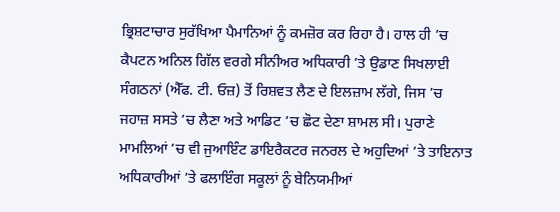ਭ੍ਰਿਸ਼ਟਾਚਾਰ ਸੁਰੱਖਿਆ ਪੈਮਾਨਿਆਂ ਨੂੰ ਕਮਜ਼ੋਰ ਕਰ ਰਿਹਾ ਹੈ। ਹਾਲ ਹੀ ’ਚ ਕੈਪਟਨ ਅਨਿਲ ਗਿੱਲ ਵਰਗੇ ਸੀਨੀਅਰ ਅਧਿਕਾਰੀ ’ਤੇ ਉਡਾਣ ਸਿਖਲਾਈ ਸੰਗਠਨਾਂ (ਐੱਫ. ਟੀ. ਓਜ਼) ਤੋਂ ਰਿਸ਼ਵਤ ਲੈਣ ਦੇ ਇਲਜ਼ਾਮ ਲੱਗੇ, ਜਿਸ ’ਚ ਜਹਾਜ਼ ਸਸਤੇ ’ਚ ਲੈਣਾ ਅਤੇ ਆਡਿਟ ’ਚ ਛੋਟ ਦੇਣਾ ਸ਼ਾਮਲ ਸੀ। ਪੁਰਾਣੇ ਮਾਮਲਿਆਂ ’ਚ ਵੀ ਜੁਆਇੰਟ ਡਾਇਰੈਕਟਰ ਜਨਰਲ ਦੇ ਅਹੁਦਿਆਂ ’ਤੇ ਤਾਇਨਾਤ ਅਧਿਕਾਰੀਆਂ ’ਤੇ ਫਲਾਇੰਗ ਸਕੂਲਾਂ ਨੂੰ ਬੇਨਿਯਮੀਆਂ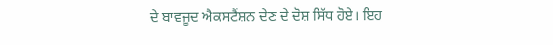ਦੇ ਬਾਵਜੂਦ ਐਕਸਟੈਂਸ਼ਨ ਦੇਣ ਦੇ ਦੋਸ਼ ਸਿੱਧ ਹੋਏ। ਇਹ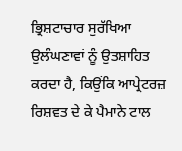ਭ੍ਰਿਸ਼ਟਾਚਾਰ ਸੁਰੱਖਿਆ ਉਲੰਘਣਾਵਾਂ ਨੂੰ ਉਤਸ਼ਾਹਿਤ ਕਰਦਾ ਹੈ, ਕਿਉਂਕਿ ਆਪ੍ਰੇਟਰਜ਼ ਰਿਸ਼ਵਤ ਦੇ ਕੇ ਪੈਮਾਨੇ ਟਾਲ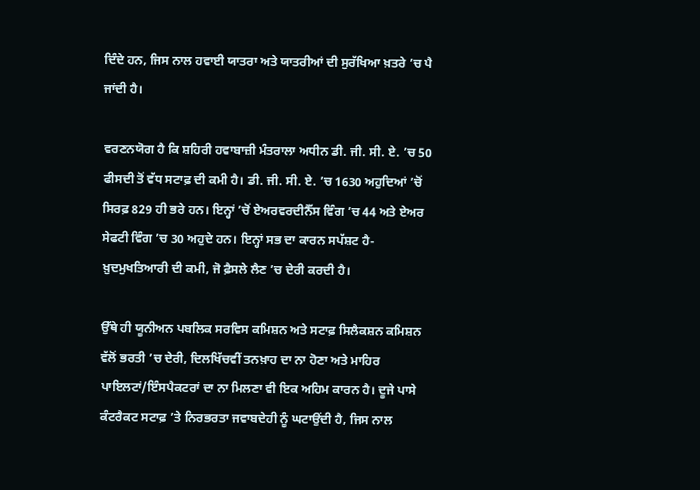ਦਿੰਦੇ ਹਨ, ਜਿਸ ਨਾਲ ਹਵਾਈ ਯਾਤਰਾ ਅਤੇ ਯਾਤਰੀਆਂ ਦੀ ਸੁਰੱਖਿਆ ਖ਼ਤਰੇ ’ਚ ਪੈ ਜਾਂਦੀ ਹੈ।

ਵਰਣਨਯੋਗ ਹੈ ਕਿ ਸ਼ਹਿਰੀ ਹਵਾਬਾਜ਼ੀ ਮੰਤਰਾਲਾ ਅਧੀਨ ਡੀ. ਜੀ. ਸੀ. ਏ. ’ਚ 50 ਫੀਸਦੀ ਤੋਂ ਵੱਧ ਸਟਾਫ਼ ਦੀ ਕਮੀ ਹੈ। ਡੀ. ਜੀ. ਸੀ. ਏ. ’ਚ 1630 ਅਹੁਦਿਆਂ ’ਚੋਂ ਸਿਰਫ਼ 829 ਹੀ ਭਰੇ ਹਨ। ਇਨ੍ਹਾਂ ’ਚੋਂ ਏਅਰਵਰਦੀਨੈੱਸ ਵਿੰਗ ’ਚ 44 ਅਤੇ ਏਅਰ ਸੇਫਟੀ ਵਿੰਗ ’ਚ 30 ਅਹੁਦੇ ਹਨ। ਇਨ੍ਹਾਂ ਸਭ ਦਾ ਕਾਰਨ ਸਪੱਸ਼ਟ ਹੈ- ਖ਼ੁਦਮੁਖਤਿਆਰੀ ਦੀ ਕਮੀ, ਜੋ ਫ਼ੈਸਲੇ ਲੈਣ ’ਚ ਦੇਰੀ ਕਰਦੀ ਹੈ।

ਉੱਥੇ ਹੀ ਯੂਨੀਅਨ ਪਬਲਿਕ ਸਰਵਿਸ ਕਮਿਸ਼ਨ ਅਤੇ ਸਟਾਫ਼ ਸਿਲੈਕਸ਼ਨ ਕਮਿਸ਼ਨ ਵੱਲੋਂ ਭਰਤੀ ’ਚ ਦੇਰੀ, ਦਿਲਖਿੱਚਵੀਂ ਤਨਖ਼ਾਹ ਦਾ ਨਾ ਹੋਣਾ ਅਤੇ ਮਾਹਿਰ ਪਾਇਲਟਾਂ/ਇੰਸਪੈਕਟਰਾਂ ਦਾ ਨਾ ਮਿਲਣਾ ਵੀ ਇਕ ਅਹਿਮ ਕਾਰਨ ਹੈ। ਦੂਜੇ ਪਾਸੇ ਕੰਟਰੈਕਟ ਸਟਾਫ਼ ’ਤੇ ਨਿਰਭਰਤਾ ਜਵਾਬਦੇਹੀ ਨੂੰ ਘਟਾਉਂਦੀ ਹੈ, ਜਿਸ ਨਾਲ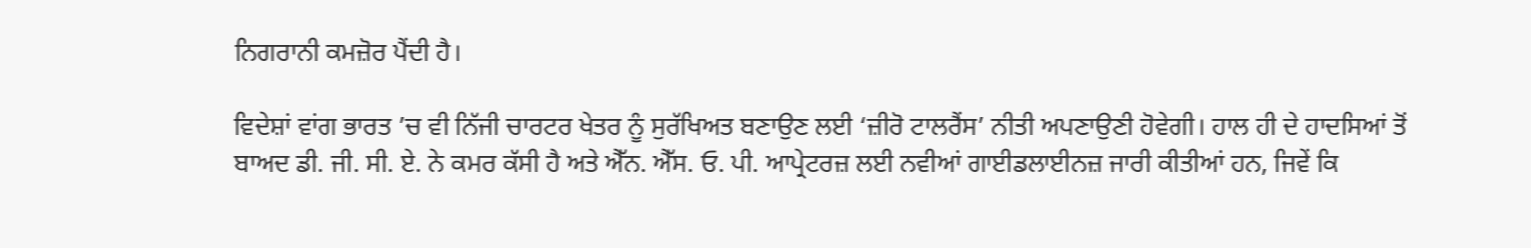ਨਿਗਰਾਨੀ ਕਮਜ਼ੋਰ ਪੈਂਦੀ ਹੈ।

ਵਿਦੇਸ਼ਾਂ ਵਾਂਗ ਭਾਰਤ ’ਚ ਵੀ ਨਿੱਜੀ ਚਾਰਟਰ ਖੇਤਰ ਨੂੰ ਸੁਰੱਖਿਅਤ ਬਣਾਉਣ ਲਈ ‘ਜ਼ੀਰੋ ਟਾਲਰੈਂਸ’ ਨੀਤੀ ਅਪਣਾਉਣੀ ਹੋਵੇਗੀ। ਹਾਲ ਹੀ ਦੇ ਹਾਦਸਿਆਂ ਤੋਂ ਬਾਅਦ ਡੀ. ਜੀ. ਸੀ. ਏ. ਨੇ ਕਮਰ ਕੱਸੀ ਹੈ ਅਤੇ ਐੱਨ. ਐੱਸ. ਓ. ਪੀ. ਆਪ੍ਰੇਟਰਜ਼ ਲਈ ਨਵੀਆਂ ਗਾਈਡਲਾਈਨਜ਼ ਜਾਰੀ ਕੀਤੀਆਂ ਹਨ, ਜਿਵੇਂ ਕਿ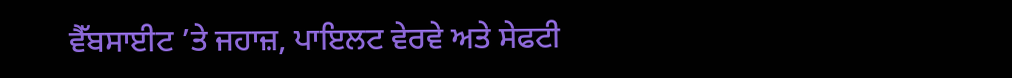ਵੈੱਬਸਾਈਟ ’ਤੇ ਜਹਾਜ਼, ਪਾਇਲਟ ਵੇਰਵੇ ਅਤੇ ਸੇਫਟੀ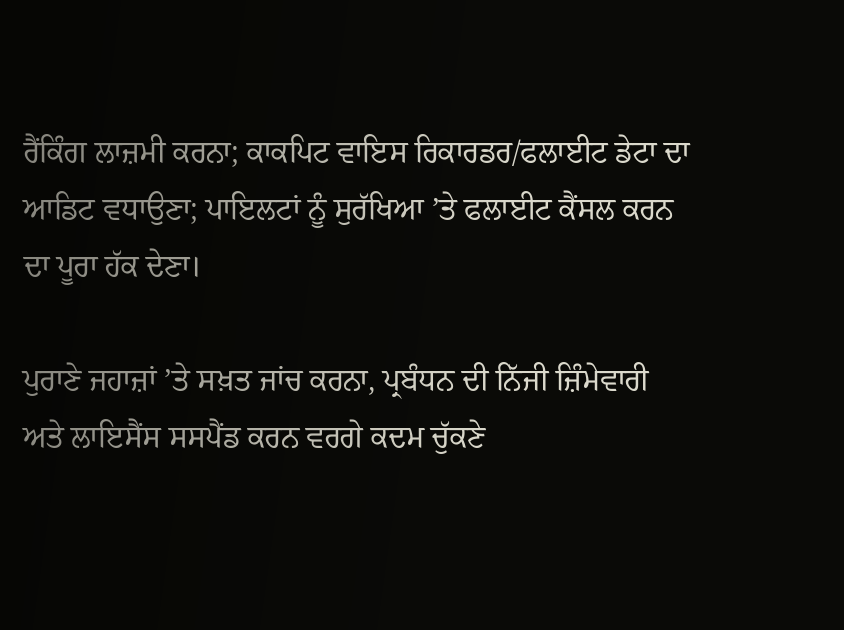ਰੈਂਕਿੰਗ ਲਾਜ਼ਮੀ ਕਰਨਾ; ਕਾਕਪਿਟ ਵਾਇਸ ਰਿਕਾਰਡਰ/ਫਲਾਈਟ ਡੇਟਾ ਦਾ ਆਡਿਟ ਵਧਾਉਣਾ; ਪਾਇਲਟਾਂ ਨੂੰ ਸੁਰੱਖਿਆ ’ਤੇ ਫਲਾਈਟ ਕੈਂਸਲ ਕਰਨ ਦਾ ਪੂਰਾ ਹੱਕ ਦੇਣਾ।

ਪੁਰਾਣੇ ਜਹਾਜ਼ਾਂ ’ਤੇ ਸਖ਼ਤ ਜਾਂਚ ਕਰਨਾ, ਪ੍ਰਬੰਧਨ ਦੀ ਨਿੱਜੀ ਜ਼ਿੰਮੇਵਾਰੀ ਅਤੇ ਲਾਇਸੈਂਸ ਸਸਪੈਂਡ ਕਰਨ ਵਰਗੇ ਕਦਮ ਚੁੱਕਣੇ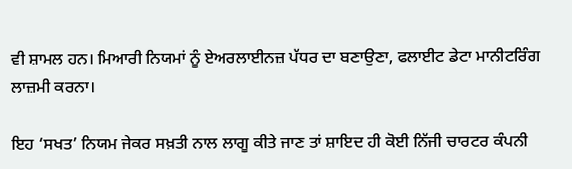ਵੀ ਸ਼ਾਮਲ ਹਨ। ਮਿਆਰੀ ਨਿਯਮਾਂ ਨੂੰ ਏਅਰਲਾਈਨਜ਼ ਪੱਧਰ ਦਾ ਬਣਾਉਣਾ, ਫਲਾਈਟ ਡੇਟਾ ਮਾਨੀਟਰਿੰਗ ਲਾਜ਼ਮੀ ਕਰਨਾ।

ਇਹ ‘ਸਖਤ’ ਨਿਯਮ ਜੇਕਰ ਸਖ਼ਤੀ ਨਾਲ ਲਾਗੂ ਕੀਤੇ ਜਾਣ ਤਾਂ ਸ਼ਾਇਦ ਹੀ ਕੋਈ ਨਿੱਜੀ ਚਾਰਟਰ ਕੰਪਨੀ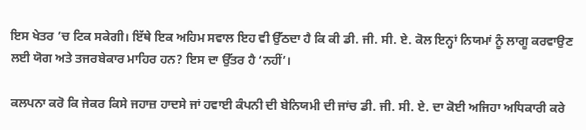ਇਸ ਖੇਤਰ ’ਚ ਟਿਕ ਸਕੇਗੀ। ਇੱਥੇ ਇਕ ਅਹਿਮ ਸਵਾਲ ਇਹ ਵੀ ਉੱਠਦਾ ਹੈ ਕਿ ਕੀ ਡੀ. ਜੀ. ਸੀ. ਏ. ਕੋਲ ਇਨ੍ਹਾਂ ਨਿਯਮਾਂ ਨੂੰ ਲਾਗੂ ਕਰਵਾਉਣ ਲਈ ਯੋਗ ਅਤੇ ਤਜਰਬੇਕਾਰ ਮਾਹਿਰ ਹਨ? ਇਸ ਦਾ ਉੱਤਰ ਹੈ ‘ਨਹੀਂ’।

ਕਲਪਨਾ ਕਰੋ ਕਿ ਜੇਕਰ ਕਿਸੇ ਜਹਾਜ਼ ਹਾਦਸੇ ਜਾਂ ਹਵਾਈ ਕੰਪਨੀ ਦੀ ਬੇਨਿਯਮੀ ਦੀ ਜਾਂਚ ਡੀ. ਜੀ. ਸੀ. ਏ. ਦਾ ਕੋਈ ਅਜਿਹਾ ਅਧਿਕਾਰੀ ਕਰੇ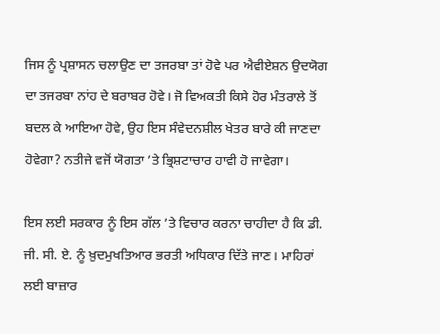ਜਿਸ ਨੂੰ ਪ੍ਰਸ਼ਾਸਨ ਚਲਾਉਣ ਦਾ ਤਜਰਬਾ ਤਾਂ ਹੋਵੇ ਪਰ ਐਵੀਏਸ਼ਨ ਉਦਯੋਗ ਦਾ ਤਜਰਬਾ ਨਾਂਹ ਦੇ ਬਰਾਬਰ ਹੋਵੇ। ਜੋ ਵਿਅਕਤੀ ਕਿਸੇ ਹੋਰ ਮੰਤਰਾਲੇ ਤੋਂ ਬਦਲ ਕੇ ਆਇਆ ਹੋਵੇ, ਉਹ ਇਸ ਸੰਵੇਦਨਸ਼ੀਲ ਖੇਤਰ ਬਾਰੇ ਕੀ ਜਾਣਦਾ ਹੋਵੇਗਾ? ਨਤੀਜੇ ਵਜੋਂ ਯੋਗਤਾ ’ਤੇ ਭ੍ਰਿਸ਼ਟਾਚਾਰ ਹਾਵੀ ਹੋ ਜਾਵੇਗਾ।

ਇਸ ਲਈ ਸਰਕਾਰ ਨੂੰ ਇਸ ਗੱਲ ’ਤੇ ਵਿਚਾਰ ਕਰਨਾ ਚਾਹੀਦਾ ਹੈ ਕਿ ਡੀ. ਜੀ. ਸੀ. ਏ. ਨੂੰ ਖ਼ੁਦਮੁਖਤਿਆਰ ਭਰਤੀ ਅਧਿਕਾਰ ਦਿੱਤੇ ਜਾਣ। ਮਾਹਿਰਾਂ ਲਈ ਬਾਜ਼ਾਰ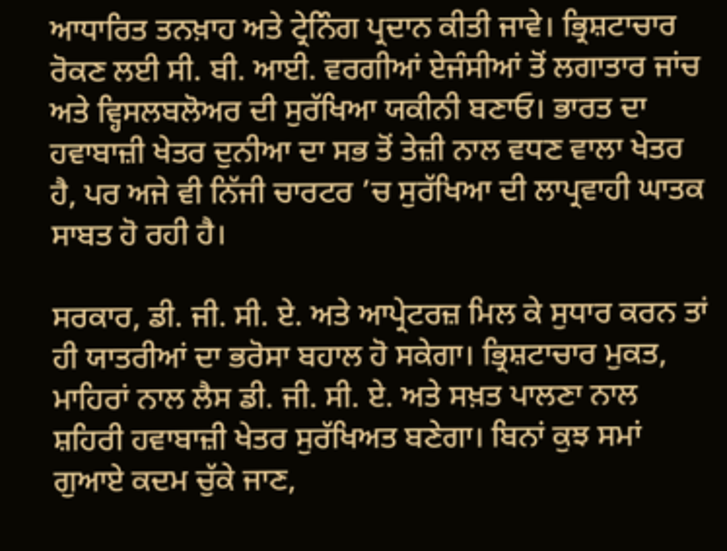ਆਧਾਰਿਤ ਤਨਖ਼ਾਹ ਅਤੇ ਟ੍ਰੇਨਿੰਗ ਪ੍ਰਦਾਨ ਕੀਤੀ ਜਾਵੇ। ਭ੍ਰਿਸ਼ਟਾਚਾਰ ਰੋਕਣ ਲਈ ਸੀ. ਬੀ. ਆਈ. ਵਰਗੀਆਂ ਏਜੰਸੀਆਂ ਤੋਂ ਲਗਾਤਾਰ ਜਾਂਚ ਅਤੇ ਵ੍ਹਿਸਲਬਲੋਅਰ ਦੀ ਸੁਰੱਖਿਆ ਯਕੀਨੀ ਬਣਾਓ। ਭਾਰਤ ਦਾ ਹਵਾਬਾਜ਼ੀ ਖੇਤਰ ਦੁਨੀਆ ਦਾ ਸਭ ਤੋਂ ਤੇਜ਼ੀ ਨਾਲ ਵਧਣ ਵਾਲਾ ਖੇਤਰ ਹੈ, ਪਰ ਅਜੇ ਵੀ ਨਿੱਜੀ ਚਾਰਟਰ ’ਚ ਸੁਰੱਖਿਆ ਦੀ ਲਾਪ੍ਰਵਾਹੀ ਘਾਤਕ ਸਾਬਤ ਹੋ ਰਹੀ ਹੈ।

ਸਰਕਾਰ, ਡੀ. ਜੀ. ਸੀ. ਏ. ਅਤੇ ਆਪ੍ਰੇਟਰਜ਼ ਮਿਲ ਕੇ ਸੁਧਾਰ ਕਰਨ ਤਾਂ ਹੀ ਯਾਤਰੀਆਂ ਦਾ ਭਰੋਸਾ ਬਹਾਲ ਹੋ ਸਕੇਗਾ। ਭ੍ਰਿਸ਼ਟਾਚਾਰ ਮੁਕਤ, ਮਾਹਿਰਾਂ ਨਾਲ ਲੈਸ ਡੀ. ਜੀ. ਸੀ. ਏ. ਅਤੇ ਸਖ਼ਤ ਪਾਲਣਾ ਨਾਲ ਸ਼ਹਿਰੀ ਹਵਾਬਾਜ਼ੀ ਖੇਤਰ ਸੁਰੱਖਿਅਤ ਬਣੇਗਾ। ਬਿਨਾਂ ਕੁਝ ਸਮਾਂ ਗੁਆਏ ਕਦਮ ਚੁੱਕੇ ਜਾਣ,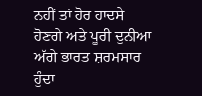ਨਹੀਂ ਤਾਂ ਹੋਰ ਹਾਦਸੇ ਹੋਣਗੇ ਅਤੇ ਪੂਰੀ ਦੁਨੀਆ ਅੱਗੇ ਭਾਰਤ ਸ਼ਰਮਸਾਰ ਹੁੰਦਾ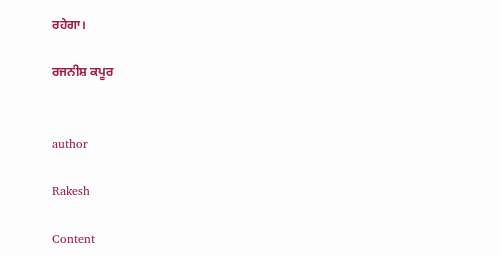ਰਹੇਗਾ।

ਰਜਨੀਸ਼ ਕਪੂਰ


author

Rakesh

Content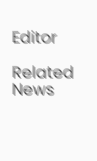Editor

Related News